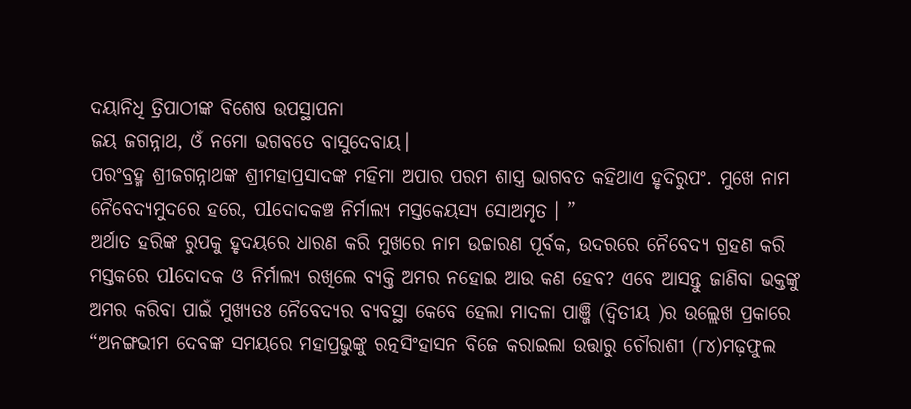ଦୟାନିଧି ତ୍ରିପାଠୀଙ୍କ ବିଶେଷ ଉପସ୍ଥାପନା
ଜୟ ଜଗନ୍ନାଥ, ଓଁ ନମୋ ଭଗବତେ ବାସୁଦେବାୟ।
ପରଂବ୍ରହ୍ମ ଶ୍ରୀଜଗନ୍ନାଥଙ୍କ ଶ୍ରୀମହାପ୍ରସାଦଙ୍କ ମହିମା ଅପାର ପରମ ଶାସ୍ତ୍ର ଭାଗବତ କହିଥାଏ ହୃଦିରୁପଂ. ମୁଖେ ନାମ ନୈବେଦ୍ୟମୁଦରେ ହରେ, ପlଦୋଦକଞ୍ଚ ନିର୍ମାଲ୍ୟ ମସ୍ତକେୟସ୍ୟ ସୋଅମୃତ । ”
ଅର୍ଥାତ ହରିଙ୍କ ରୁପକୁ ହୃଦୟରେ ଧାରଣ କରି ମୁଖରେ ନାମ ଉଚ୍ଚାରଣ ପୂର୍ବକ, ଉଦରରେ ନୈବେଦ୍ୟ ଗ୍ରହଣ କରି ମସ୍ତକରେ ପlଦୋଦକ ଓ ନିର୍ମାଲ୍ୟ ରଖିଲେ ବ୍ୟକ୍ତି ଅମର ନହୋଇ ଆଉ କଣ ହେବ? ଏବେ ଆସନ୍ତୁ ଜାଣିବା ଭକ୍ତଙ୍କୁ ଅମର କରିବା ପାଇଁ ମୁଖ୍ୟତଃ ନୈବେଦ୍ୟର ବ୍ୟବସ୍ଥା କେବେ ହେଲା ମାଦଳା ପାଞ୍ଜି (ଦ୍ଵିତୀୟ )ର ଉଲ୍ଲେଖ ପ୍ରକାରେ “ଅନଙ୍ଗଭୀମ ଦେବଙ୍କ ସମୟରେ ମହାପ୍ରଭୁଙ୍କୁ ରତ୍ନସିଂହାସନ ବିଜେ କରାଇଲା ଉତ୍ତାରୁ ଚୌରାଶୀ (୮୪)ମଢ଼ଫୁଲ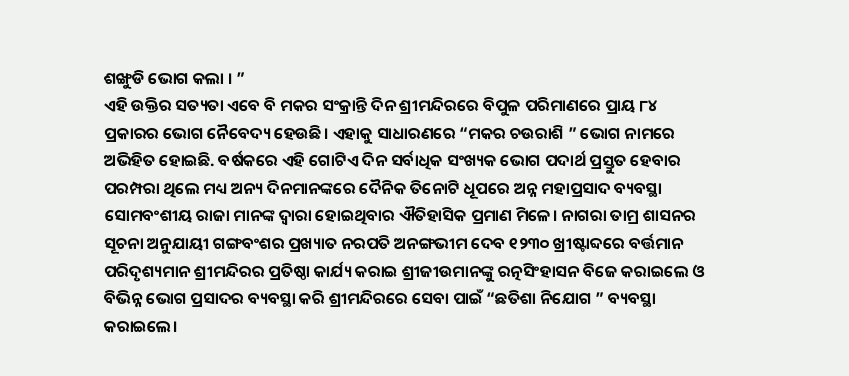ଶଙ୍ଖୁଡି ଭୋଗ କଲା । ”
ଏହି ଉକ୍ତିର ସତ୍ୟତା ଏବେ ବି ମକର ସଂକ୍ରାନ୍ତି ଦିନ ଶ୍ରୀମନ୍ଦିରରେ ବିପୁଳ ପରିମାଣରେ ପ୍ରାୟ ୮୪ ପ୍ରକାରର ଭୋଗ ନୈବେଦ୍ୟ ହେଉଛି। ଏହାକୁ ସାଧାରଣରେ “ମକର ଚଉରାଶି ” ଭୋଗ ନାମରେ ଅଭିହିତ ହୋଇଛି. ବର୍ଷକରେ ଏହି ଗୋଟିଏ ଦିନ ସର୍ବାଧିକ ସଂଖ୍ୟକ ଭୋଗ ପଦାର୍ଥ ପ୍ରସ୍ତୁତ ହେବାର ପରମ୍ପରା ଥିଲେ ମଧ୍ୟ ଅନ୍ୟ ଦିନମାନଙ୍କରେ ଦୈନିକ ତିନୋଟି ଧୂପରେ ଅନ୍ନ ମହାପ୍ରସାଦ ବ୍ୟବସ୍ଥା ସୋମବଂଶୀୟ ରାଜା ମାନଙ୍କ ଦ୍ୱାରା ହୋଇଥିବାର ଐତିହାସିକ ପ୍ରମାଣ ମିଳେ। ନାଗରା ତାମ୍ର ଶାସନର ସୂଚନା ଅନୁଯାୟୀ ଗଙ୍ଗବଂଶର ପ୍ରଖ୍ୟାତ ନରପତି ଅନଙ୍ଗଭୀମ ଦେବ ୧୨୩୦ ଖ୍ରୀଷ୍ଟାବ୍ଦରେ ବର୍ତ୍ତମାନ ପରିଦୃଶ୍ୟମାନ ଶ୍ରୀମନ୍ଦିରର ପ୍ରତିଷ୍ଠା କାର୍ଯ୍ୟ କରାଇ ଶ୍ରୀଜୀଉମାନଙ୍କୁ ରତ୍ନସିଂହାସନ ବିଜେ କରାଇଲେ ଓ ବିଭିନ୍ନ ଭୋଗ ପ୍ରସାଦର ବ୍ୟବସ୍ଥା କରି ଶ୍ରୀମନ୍ଦିରରେ ସେବା ପାଇଁ “ଛତିଶା ନିଯୋଗ ” ବ୍ୟବସ୍ଥା କରାଇଲେ।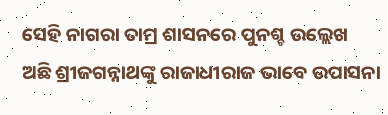ସେହି ନାଗରା ତାମ୍ର ଶାସନରେ ପୁନଶ୍ଚ ଉଲ୍ଲେଖ ଅଛି ଶ୍ରୀଜଗନ୍ନାଥଙ୍କୁ ରାଜାଧୀରାଜ ଭାବେ ଉପାସନା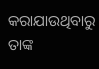କରାଯାଉଥିବାରୁ ତାଙ୍କ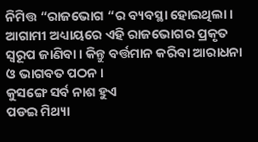ନିମିତ୍ତ “ରାଜଭୋଗ “ର ବ୍ୟବସ୍ଥା ହୋଇଥିଲା। ଆଗାମୀ ଅଧ୍ୟାୟରେ ଏହି ରାଜଭୋଗର ପ୍ରକୃତ ସ୍ୱରୂପ ଜାଣିବା। କିନ୍ତୁ ବର୍ତ୍ତମାନ କରିବା ଆରାଧନା ଓ ଭାଗବତ ପଠନ ।
କୁସଙ୍ଗେ ସର୍ବ ନାଶ ହୁଏ
ପଡଇ ମିଥ୍ୟା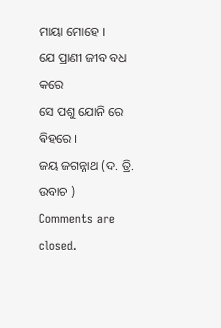ମାୟା ମୋହେ ।
ଯେ ପ୍ରାଣୀ ଜୀବ ବଧ କରେ
ସେ ପଶୁ ଯୋନି ରେ ଵିହରେ ।
ଜୟ ଜଗନ୍ନାଥ (ଦ. ତ୍ରି. ଉବାଚ )
Comments are closed.